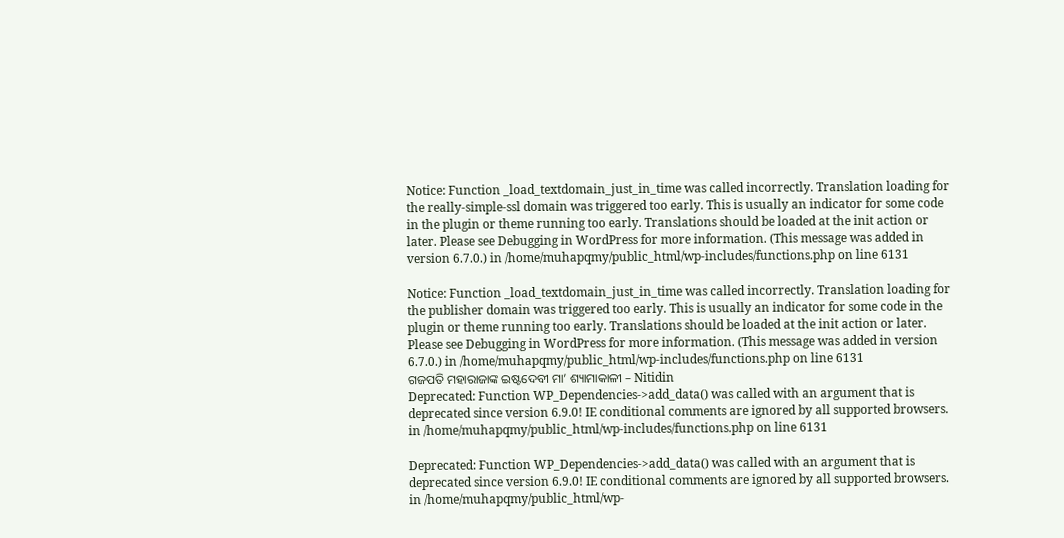Notice: Function _load_textdomain_just_in_time was called incorrectly. Translation loading for the really-simple-ssl domain was triggered too early. This is usually an indicator for some code in the plugin or theme running too early. Translations should be loaded at the init action or later. Please see Debugging in WordPress for more information. (This message was added in version 6.7.0.) in /home/muhapqmy/public_html/wp-includes/functions.php on line 6131

Notice: Function _load_textdomain_just_in_time was called incorrectly. Translation loading for the publisher domain was triggered too early. This is usually an indicator for some code in the plugin or theme running too early. Translations should be loaded at the init action or later. Please see Debugging in WordPress for more information. (This message was added in version 6.7.0.) in /home/muhapqmy/public_html/wp-includes/functions.php on line 6131
ଗଜପତି ମହାରାଜାଙ୍କ ଇଷ୍ଟଦେବୀ ମା’ ଶ୍ୟାମାକାଳୀ – Nitidin
Deprecated: Function WP_Dependencies->add_data() was called with an argument that is deprecated since version 6.9.0! IE conditional comments are ignored by all supported browsers. in /home/muhapqmy/public_html/wp-includes/functions.php on line 6131

Deprecated: Function WP_Dependencies->add_data() was called with an argument that is deprecated since version 6.9.0! IE conditional comments are ignored by all supported browsers. in /home/muhapqmy/public_html/wp-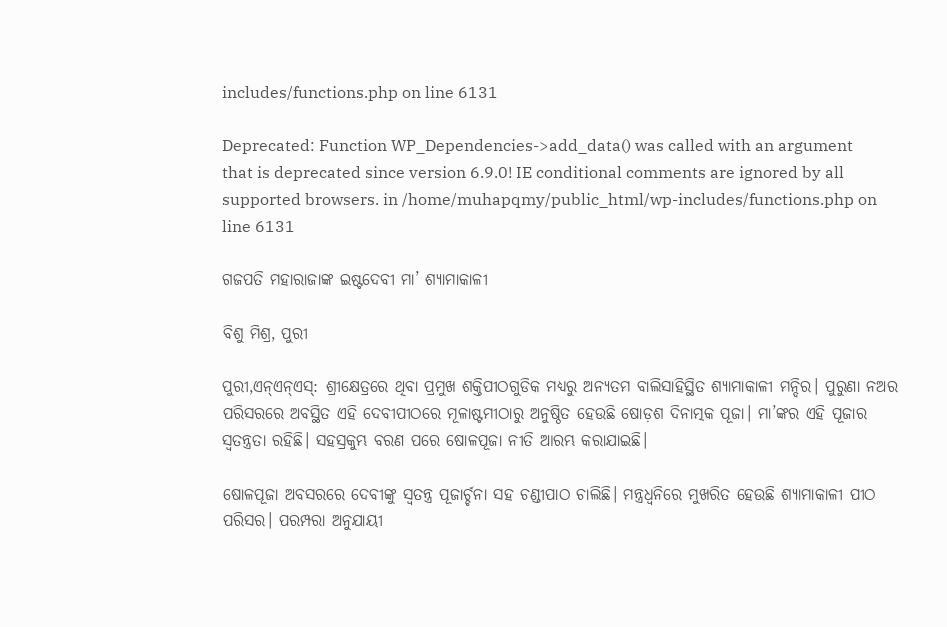includes/functions.php on line 6131

Deprecated: Function WP_Dependencies->add_data() was called with an argument that is deprecated since version 6.9.0! IE conditional comments are ignored by all supported browsers. in /home/muhapqmy/public_html/wp-includes/functions.php on line 6131

ଗଜପତି ମହାରାଜାଙ୍କ ଇଷ୍ଟଦେବୀ ମା’ ଶ୍ୟାମାକାଳୀ

ବିଶୁ ମିଶ୍ର, ପୁରୀ

ପୁରୀ,ଏନ୍ଏନ୍ଏସ୍: ଶ୍ରୀକ୍ଷେତ୍ରରେ ଥିବା ପ୍ରମୁଖ ଶକ୍ତିପୀଠଗୁଡିକ ମଧ୍ୟରୁ ଅନ୍ୟତମ ବାଲିସାହିସ୍ଥିତ ଶ୍ୟାମାକାଳୀ ମନ୍ଦିର। ପୁରୁଣା ନଅର ପରିସରରେ ଅବସ୍ଥିତ ଏହି ଦେବୀପୀଠରେ ମୂଳାଷ୍ଟମୀଠାରୁ ଅନୁଷ୍ଠିତ ହେଉଛି ଷୋଡ଼ଶ ଦିନାତ୍ମକ ପୂଜା। ମା’ଙ୍କର ଏହି ପୂଜାର ସ୍ୱତନ୍ତ୍ରତା ରହିଛି। ସହସ୍ରକୁମ୍ଭ ବରଣ ପରେ ଷୋଳପୂଜା ନୀତି ଆରମ୍ଭ କରାଯାଇଛି।

ଷୋଳପୂଜା ଅବସରରେ ଦେବୀଙ୍କୁ ସ୍ୱତନ୍ତ୍ର ପୂଜାର୍ଚ୍ଚନା ସହ ଚଣ୍ଡୀପାଠ ଚାଲିଛି। ମନ୍ତ୍ରଧ୍ୱନିରେ ମୁଖରିତ ହେଉଛି ଶ୍ୟାମାକାଳୀ ପୀଠ ପରିସର। ପରମ୍ପରା ଅନୁଯାୟୀ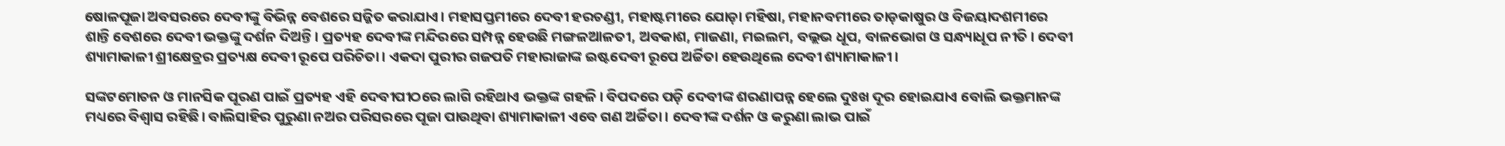ଷୋଳପୂଜା ଅବସରରେ ଦେବୀଙ୍କୁ ବିଭିନ୍ନ ବେଶରେ ସଜ୍ଜିତ କରାଯାଏ। ମହାସପ୍ତମୀରେ ଦେବୀ ହରଚଣ୍ଡୀ, ମହାଷ୍ଟମୀରେ ଯୋଡ଼ା ମହିଷା, ମହାନବମୀରେ ତାଡ଼କାଷୁର ଓ ବିଜୟାଦଶମୀରେ ଶାନ୍ତି ବେଶରେ ଦେବୀ ଭକ୍ତଙ୍କୁ ଦର୍ଶନ ଦିଅନ୍ତି। ପ୍ରତ୍ୟହ ଦେବୀଙ୍କ ମନ୍ଦିରରେ ସମ୍ପନ୍ନ ହେଉଛି ମଙ୍ଗଳଆଳତୀ, ଅବକାଶ, ମାଜଣା, ମଇଲମ, ବଲ୍ଲଭ ଧୂପ, ବାଳଭୋଗ ଓ ସନ୍ଧ୍ୟାଧୂପ ନୀତି। ଦେବୀ ଶ୍ୟାମାକାଳୀ ଶ୍ରୀକ୍ଷେତ୍ରର ପ୍ରତ୍ୟକ୍ଷ ଦେବୀ ରୂପେ ପରିଚିତା। ଏକଦା ପୁରୀର ଗଜପତି ମହାରାଜାଙ୍କ ଇଷ୍ଟଦେବୀ ରୂପେ ଅର୍ଚ୍ଚିତା ହେଉଥିଲେ ଦେବୀ ଶ୍ୟାମାକାଳୀ।

ସଙ୍କଟମୋଚନ ଓ ମାନସିକ ପୂରଣ ପାଇଁ ପ୍ରତ୍ୟହ ଏହି ଦେବୀପୀଠରେ ଲାଗି ରହିଥାଏ ଭକ୍ତଙ୍କ ଗହଳି। ବିପଦରେ ପଡ଼ି ଦେବୀଙ୍କ ଶରଣାପନ୍ନ ହେଲେ ଦୁଃଖ ଦୂର ହୋଇଯାଏ ବୋଲି ଭକ୍ତମାନଙ୍କ ମଧ୍ୟରେ ବିଶ୍ୱାସ ରହିଛି। ବାଲିସାହିର ପୁରୁଣା ନଅର ପରିସରରେ ପୂଜା ପାଉଥିବା ଶ୍ୟାମାକାଳୀ ଏବେ ଗଣ ଅର୍ଚ୍ଚିତା। ଦେବୀଙ୍କ ଦର୍ଶନ ଓ କରୁଣା ଲାଭ ପାଇଁ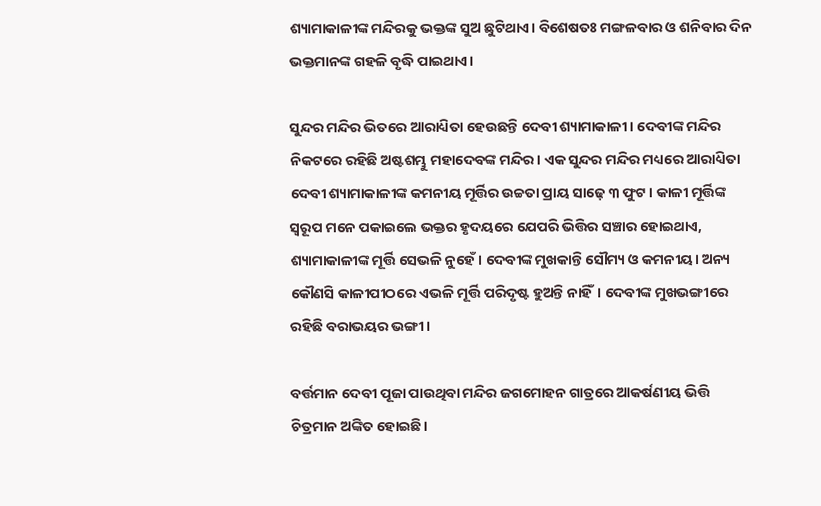ଶ୍ୟାମାକାଳୀଙ୍କ ମନ୍ଦିରକୁ ଭକ୍ତଙ୍କ ସୁଅ ଛୁଟିଥାଏ। ବିଶେଷତଃ ମଙ୍ଗଳବାର ଓ ଶନିବାର ଦିନ ଭକ୍ତମାନଙ୍କ ଗହଳି ବୃଦ୍ଧି ପାଇଥାଏ।

ସୁନ୍ଦର ମନ୍ଦିର ଭିତରେ ଆରାଧ୍ୟିତା ହେଉଛନ୍ତି ଦେବୀ ଶ୍ୟାମାକାଳୀ। ଦେବୀଙ୍କ ମନ୍ଦିର ନିକଟରେ ରହିଛି ଅଷ୍ଟଶମ୍ଭୁ ମହାଦେବଙ୍କ ମନ୍ଦିର। ଏକ ସୁନ୍ଦର ମନ୍ଦିର ମଧ୍ୟରେ ଆରାଧ୍ୟିତା ଦେବୀ ଶ୍ୟାମାକାଳୀଙ୍କ କମନୀୟ ମୂର୍ତ୍ତିର ଉଚ୍ଚତା ପ୍ରାୟ ସାଢ଼େ ୩ ଫୁଟ। କାଳୀ ମୂର୍ତ୍ତିଙ୍କ ସ୍ୱରୂପ ମନେ ପକାଇଲେ ଭକ୍ତର ହୃଦୟରେ ଯେପରି ଭିତ୍ତିର ସଞ୍ଚାର ହୋଇଥାଏ, ଶ୍ୟାମାକାଳୀଙ୍କ ମୂର୍ତ୍ତି ସେଭଳି ନୁହେଁ। ଦେବୀଙ୍କ ମୁଖକାନ୍ତି ସୌମ୍ୟ ଓ କମନୀୟ। ଅନ୍ୟ କୌଣସି କାଳୀପୀଠରେ ଏଭଳି ମୂର୍ତ୍ତି ପରିଦୃଷ୍ଟ ହୁଅନ୍ତି ନାହିଁ। ଦେବୀଙ୍କ ମୁଖଭଙ୍ଗୀରେ ରହିଛି ବରାଭୟର ଭଙ୍ଗୀ।

ବର୍ତ୍ତମାନ ଦେବୀ ପୂଜା ପାଉଥିବା ମନ୍ଦିର ଜଗମୋହନ ଗାତ୍ରରେ ଆକର୍ଷଣୀୟ ଭିତ୍ତି ଚିତ୍ରମାନ ଅଙ୍କିତ ହୋଇଛି।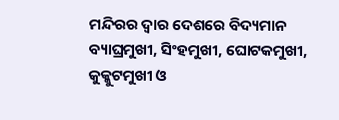ମନ୍ଦିରର ଦ୍ୱାର ଦେଶରେ ବିଦ୍ୟମାନ ବ୍ୟାଘ୍ରମୁଖୀ, ସିଂହମୁଖୀ, ଘୋଟକମୁଖୀ, କୁକ୍କୁଟମୁଖୀ ଓ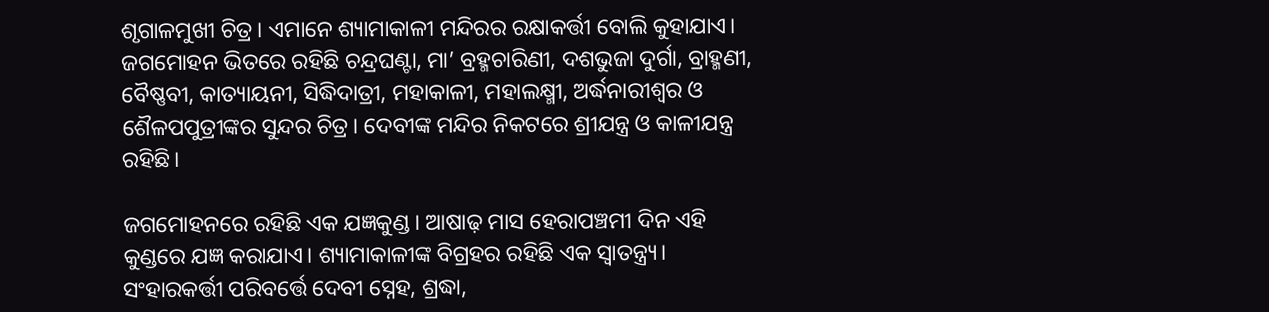ଶୃଗାଳମୁଖୀ ଚିତ୍ର। ଏମାନେ ଶ୍ୟାମାକାଳୀ ମନ୍ଦିରର ରକ୍ଷାକର୍ତ୍ତୀ ବୋଲି କୁହାଯାଏ। ଜଗମୋହନ ଭିତରେ ରହିଛି ଚନ୍ଦ୍ରଘଣ୍ଟା, ମା’ ବ୍ରହ୍ମଚାରିଣୀ, ଦଶଭୁଜା ଦୁର୍ଗା, ବ୍ରାହ୍ମଣୀ, ବୈଷ୍ଣବୀ, କାତ୍ୟାୟନୀ, ସିଦ୍ଧିଦାତ୍ରୀ, ମହାକାଳୀ, ମହାଲକ୍ଷ୍ମୀ, ଅର୍ଦ୍ଧନାରୀଶ୍ୱର ଓ ଶୈଳପପୁତ୍ରୀଙ୍କର ସୁନ୍ଦର ଚିତ୍ର। ଦେବୀଙ୍କ ମନ୍ଦିର ନିକଟରେ ଶ୍ରୀଯନ୍ତ୍ର ଓ କାଳୀଯନ୍ତ୍ର ରହିଛି।

ଜଗମୋହନରେ ରହିଛି ଏକ ଯଜ୍ଞକୁଣ୍ଡ। ଆଷାଢ଼ ମାସ ହେରାପଞ୍ଚମୀ ଦିନ ଏହି କୁଣ୍ଡରେ ଯଜ୍ଞ କରାଯାଏ। ଶ୍ୟାମାକାଳୀଙ୍କ ବିଗ୍ରହର ରହିଛି ଏକ ସ୍ୱାତନ୍ତ୍ର୍ୟ। ସଂହାରକର୍ତ୍ତୀ ପରିବର୍ତ୍ତେ ଦେବୀ ସ୍ନେହ, ଶ୍ରଦ୍ଧା,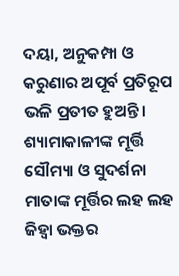ଦୟା, ଅନୁକମ୍ପା ଓ କରୁଣାର ଅପୂର୍ବ ପ୍ରତିରୂପ ଭଳି ପ୍ରତୀତ ହୁଅନ୍ତି। ଶ୍ୟାମାକାଳୀଙ୍କ ମୂର୍ତ୍ତି ସୌମ୍ୟା ଓ ସୁଦର୍ଶନା ମାତାଙ୍କ ମୂର୍ତ୍ତିର ଲହ ଲହ ଜିହ୍ୱା ଭକ୍ତର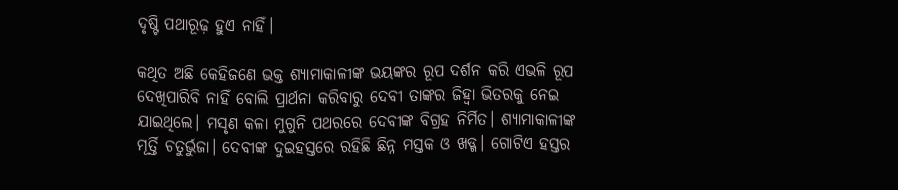ଦୃଷ୍ଟି ପଥାରୂଢ଼ ହୁଏ ନାହିଁ।

କଥିତ ଅଛି କେହିଜଣେ ଭକ୍ତ ଶ୍ୟାମାକାଳୀଙ୍କ ଭୟଙ୍କର ରୂପ ଦର୍ଶନ କରି ଏଭଳି ରୂପ ଦେଖିପାରିବି ନାହିଁ ବୋଲି ପ୍ରାର୍ଥନା କରିବାରୁ ଦେବୀ ତାଙ୍କର ଜିହ୍ୱା ଭିତରକୁ ନେଇ ଯାଇଥିଲେ। ମସୃଣ କଳା ମୁଗୁନି ପଥରରେ ଦେବୀଙ୍କ ବିଗ୍ରହ ନିର୍ମିତ। ଶ୍ୟାମାକାଳୀଙ୍କ ମୂର୍ତ୍ତି ଚତୁର୍ଭୁଜା। ଦେବୀଙ୍କ ଦୁଇହସ୍ତରେ ରହିଛି ଛିନ୍ନ ମସ୍ତକ ଓ ଖଡ୍ଗ। ଗୋଟିଏ ହସ୍ତର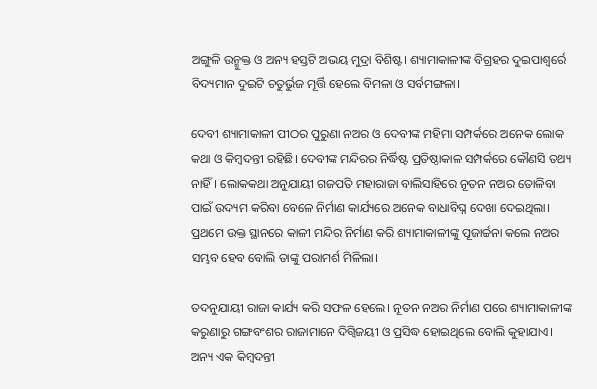ଅଙ୍ଗୁଳି ଉନ୍ମୁକ୍ତ ଓ ଅନ୍ୟ ହସ୍ତଟି ଅଭୟ ମୁଦ୍ରା ବିଶିଷ୍ଟ। ଶ୍ୟାମାକାଳୀଙ୍କ ବିଗ୍ରହର ଦୁଇପାଶ୍ୱର୍ରେ ବିଦ୍ୟମାନ ଦୁଇଟି ଚତୁର୍ଭୁଜ ମୂର୍ତ୍ତି ହେଲେ ବିମଳା ଓ ସର୍ବମଙ୍ଗଳା।

ଦେବୀ ଶ୍ୟାମାକାଳୀ ପୀଠର ପୁରୁଣା ନଅର ଓ ଦେବୀଙ୍କ ମହିମା ସମ୍ପର୍କରେ ଅନେକ ଲୋକ କଥା ଓ କିମ୍ବଦନ୍ତୀ ରହିଛି। ଦେବୀଙ୍କ ମନ୍ଦିରର ନିର୍ଦ୍ଧିଷ୍ଟ ପ୍ରତିଷ୍ଠାକାଳ ସମ୍ପର୍କରେ କୌଣସି ତଥ୍ୟ ନାହିଁ। ଲୋକକଥା ଅନୁଯାୟୀ ଗଜପତି ମହାରାଜା ବାଲିସାହିରେ ନୂତନ ନଅର ତୋଳିବା ପାଇଁ ଉଦ୍ୟମ କରିବା ବେଳେ ନିର୍ମାଣ କାର୍ଯ୍ୟରେ ଅନେକ ବାଧାବିଘ୍ନ ଦେଖା ଦେଇଥିଲା। ପ୍ରଥମେ ଉକ୍ତ ସ୍ଥାନରେ କାଳୀ ମନ୍ଦିର ନିର୍ମାଣ କରି ଶ୍ୟାମାକାଳୀଙ୍କୁ ପୂଜାର୍ଚ୍ଚନା କଲେ ନଅର ସମ୍ଭବ ହେବ ବୋଲି ତାଙ୍କୁ ପରାମର୍ଶ ମିଳିଲା।

ତଦନୁଯାୟୀ ରାଜା କାର୍ଯ୍ୟ କରି ସଫଳ ହେଲେ। ନୂତନ ନଅର ନିର୍ମାଣ ପରେ ଶ୍ୟାମାକାଳୀଙ୍କ କରୁଣାରୁ ଗଙ୍ଗବଂଶର ରାଜାମାନେ ଦିଗ୍ବିଜୟୀ ଓ ପ୍ରସିଦ୍ଧ ହୋଇଥିଲେ ବୋଲି କୁହାଯାଏ। ଅନ୍ୟ ଏକ କିମ୍ବଦନ୍ତୀ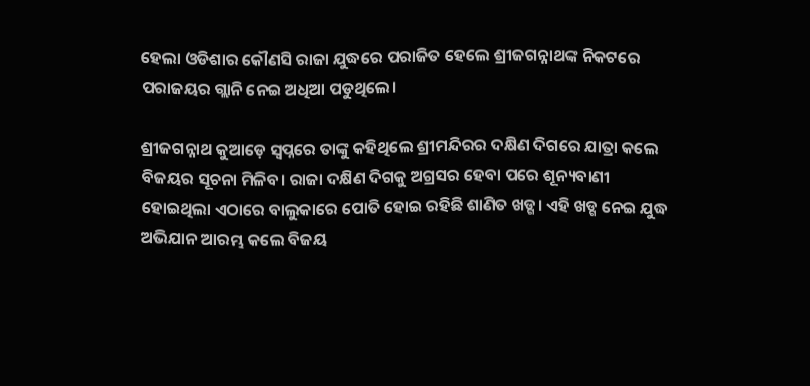ହେଲା ଓଡିଶାର କୌଣସି ରାଜା ଯୁଦ୍ଧରେ ପରାଜିତ ହେଲେ ଶ୍ରୀଜଗନ୍ନାଥଙ୍କ ନିକଟରେ ପରାଜୟର ଗ୍ଲାନି ନେଇ ଅଧିଆ ପଡୁଥିଲେ।

ଶ୍ରୀଜଗନ୍ନାଥ କୁଆଡ଼େ ସ୍ୱପ୍ନରେ ତାଙ୍କୁ କହିଥିଲେ ଶ୍ରୀମନ୍ଦିରର ଦକ୍ଷିଣ ଦିଗରେ ଯାତ୍ରା କଲେ ବିଜୟର ସୂଚନା ମିଳିବ। ରାଜା ଦକ୍ଷିଣ ଦିଗକୁ ଅଗ୍ରସର ହେବା ପରେ ଶୂନ୍ୟବାଣୀ ହୋଇଥିଲା ଏଠାରେ ବାଲୁକାରେ ପୋତି ହୋଇ ରହିଛି ଶାଣିତ ଖଡ୍ଗ। ଏହି ଖଡ୍ଗ ନେଇ ଯୁଦ୍ଧ ଅଭିଯାନ ଆରମ୍ଭ କଲେ ବିଜୟ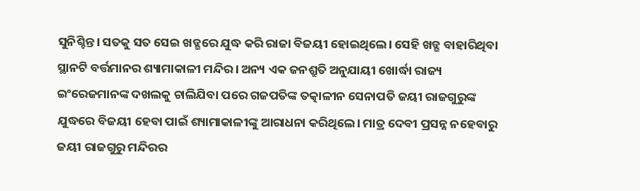ସୁନିଶ୍ଚିନ୍ତ। ସତକୁ ସତ ସେଇ ଖଡ୍ଗରେ ଯୁଦ୍ଧ କରି ରାଜା ବିଜୟୀ ହୋଇଥିଲେ। ସେହି ଖଡ୍ଗ ବାହାରିଥିବା ସ୍ଥାନଟି ବର୍ତ୍ତମାନର ଶ୍ୟାମାକାଳୀ ମନ୍ଦିର। ଅନ୍ୟ ଏକ ଜନଶ୍ରୁତି ଅନୁଯାୟୀ ଖୋର୍ଦ୍ଧା ରାଜ୍ୟ ଇଂରେଜମାନଙ୍କ ଦଖଲକୁ ଚାଲିଯିବା ପରେ ଗଜପତିଙ୍କ ତତ୍କାଳୀନ ସେନାପତି ଜୟୀ ରାଜଗୁରୁଙ୍କ ଯୁଦ୍ଧରେ ବିଜୟୀ ହେବା ପାଇଁ ଶ୍ୟାମାକାଳୀଙ୍କୁ ଆରାଧନା କରିଥିଲେ। ମାତ୍ର ଦେବୀ ପ୍ରସନ୍ନ ନହେବାରୁ ଜୟୀ ରାଜଗୁରୁ ମନ୍ଦିରର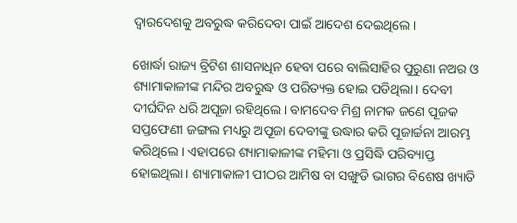ଦ୍ୱାରଦେଶକୁ ଅବରୁଦ୍ଧ କରିଦେବା ପାଇଁ ଆଦେଶ ଦେଇଥିଲେ।

ଖୋର୍ଦ୍ଧା ରାଜ୍ୟ ବ୍ରିଟିଶ ଶାସନାଧିନ ହେବା ପରେ ବାଲିସାହିର ପୁରୁଣା ନଅର ଓ ଶ୍ୟାମାକାଳୀଙ୍କ ମନ୍ଦିର ଅବରୁଦ୍ଧ ଓ ପରିତ୍ୟକ୍ତ ହୋଇ ପଡିଥିଲା। ଦେବୀ ଦୀର୍ଘଦିନ ଧରି ଅପୂଜା ରହିଥିଲେ। ବାମଦେବ ମିଶ୍ର ନାମକ ଜଣେ ପୂଜକ ସପ୍ତଫେଣୀ ଜଙ୍ଗଲ ମଧ୍ୟରୁ ଅପୂଜା ଦେବୀଙ୍କୁ ଉଦ୍ଧାର କରି ପୂଜାର୍ଚ୍ଚନା ଆରମ୍ଭ କରିଥିଲେ। ଏହାପରେ ଶ୍ୟାମାକାଳୀଙ୍କ ମହିମା ଓ ପ୍ରସିଦ୍ଧି ପରିବ୍ୟାପ୍ତ ହୋଇଥିଲା। ଶ୍ୟାମାକାଳୀ ପୀଠର ଆମିଷ ବା ସଙ୍ଖୁଡି ଭାଗର ବିଶେଷ ଖ୍ୟାତି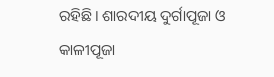ରହିଛି। ଶାରଦୀୟ ଦୁର୍ଗାପୂଜା ଓ କାଳୀପୂଜା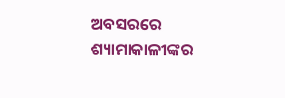ଅବସରରେ ଶ୍ୟାମାକାଳୀଙ୍କର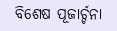ବିଶେଷ ପୂଜାର୍ଚ୍ଚନା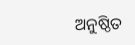ଅନୁଷ୍ଠିତ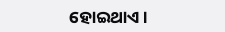ହୋଇଥାଏ।